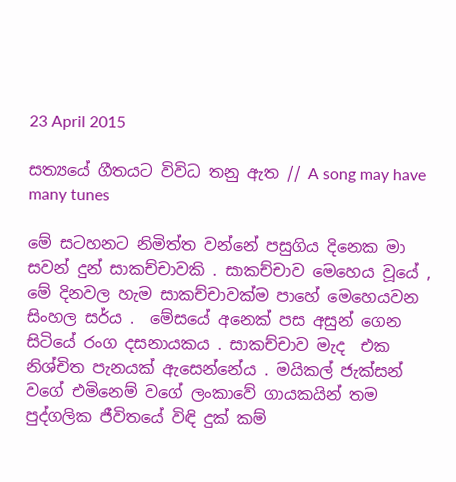23 April 2015

සත්‍යයේ ගීතයට විවිධ තනු ඇත // A song may have many tunes

මේ සටහනට නිමිත්ත වන්නේ පසුගිය දිනෙක මා සවන් දුන් සාකච්චාවකි . සාකච්චාව මෙහෙය වූයේ , මේ දිනවල හැම සාකච්චාවක්ම පාහේ මෙහෙයවන සිංහල සර්ය .  මේසයේ අනෙක් පස අසුන් ගෙන සිටියේ රංග දසනායකය . සාකච්චාව මැද  එක නිශ්චිත පැනයක් ඇසෙන්නේය . මයිකල් ජැක්සන් වගේ එමිනෙම් වගේ ලංකාවේ ගායකයින් තම පුද්ගලික ජීවිතයේ විඳි දුක් කම්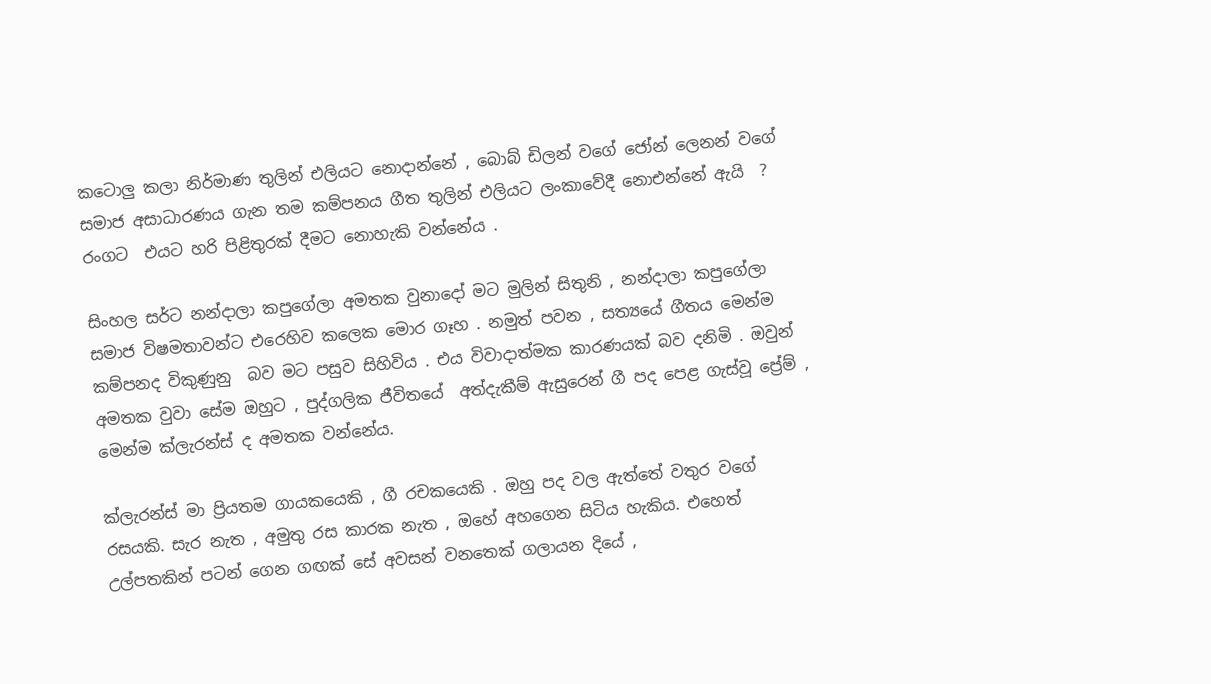කටොලු කලා නිර්මාණ තුලින් එලියට නොදාන්නේ , බොබ් ඩිලන් වගේ ජෝන් ලෙනන් වගේ සමාජ අසාධාරණය ගැන තම කම්පනය ගීත තුලින් එලියට ලංකාවේදී නොඑන්නේ ඇයි  ?
රංගට  එයට හරි පිළිතුරක් දීමට නොහැකි වන්නේය .

සිංහල සර්ට නන්දාලා කපුගේලා අමතක වුනාදෝ මට මුලින් සිතුනි , නන්දාලා කපුගේලා සමාජ විෂමතාවන්ට එරෙහිව කලෙක මොර ගෑහ . නමුත් පවන , සත්‍යයේ ගීතය මෙන්ම කම්පනද විකුණුනු  බව මට පසුව සිහිවිය . එය විවාදාත්මක කාරණයක් බව දනිමි . ඔවුන් අමතක වුවා සේම ඔහුට , පුද්ගලික ජීවිතයේ  අත්දැකීම් ඇසුරෙන් ගී පද පෙළ ගැස්වූ ප්‍රේම් , මෙන්ම ක්ලැරන්ස් ද අමතක වන්නේය.

ක්ලැරන්ස් මා ප්‍රියතම ගායකයෙකි , ගී රචකයෙකි . ඔහු පද වල ඇත්තේ වතුර වගේ රසයකි. සැර නැත , අමුතු රස කාරක නැත , ඔහේ අහගෙන සිටිය හැකිය. එහෙත් උල්පතකින් පටන් ගෙන ගඟක් සේ අවසන් වනතෙක් ගලායන දියේ ,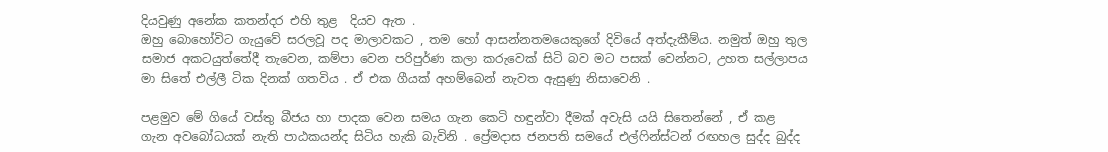දියවුණු අනේක කතන්දර එහි තුළ  දියව ඇත .
ඔහු බොහෝවිට ගැයුවේ සරලවූ පද මාලාවකට , තම හෝ ආසන්නතමයෙකුගේ දිවියේ අත්දැකීම්ය. නමුත් ඔහු තුල සමාජ අකටයුත්තේදී තැවෙන, කම්පා වෙන පරිපුර්ණ කලා කරුවෙක් සිටි බව මට පසක් වෙන්නට, උහත සල්ලාපය මා සිතේ එල්ලී ටික දිනක් ගතවිය . ඒ එක ගීයක් අහම්බෙන් නැවත ඇසුණු නිසාවෙනි .

පළමුව මේ ගියේ වස්තු බීජය හා පාදක වෙන සමය ගැන කෙටි හඳුන්වා දීමක් අවැසි යයි සිතෙන්නේ , ඒ කළ  ගැන අවබෝධයක් නැති පාඨකයන්ද සිටිය හැකි බැවිනි . ප්‍රේමදාස ජනපති සමයේ එල්ෆින්ස්ටන් රඟහල සුද්ද බුද්ද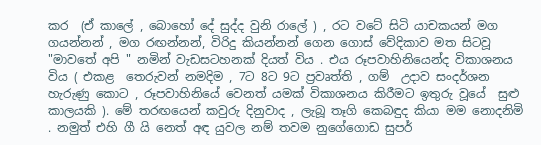කර  (ඒ කාලේ , බොහෝ දේ සුද්ද වුනි රාලේ ) , රට වටේ සිටි යාචකයන් මග ගයන්නන් , මග රඟන්නන්, විරිදු කියන්නන් ගෙන ගොස් වේදිකාව මත සිටවූ "මාවතේ අපි " නමින් වැඩසටහනක් දියත් විය . එය රූපවාහිනියෙන්ද විකාශනය විය ( එකළ  තෙරුවන් නමදිම , 7ට 8ට 9ට ප්‍රවෘත්ති , ගම්  උදාව සංදර්ශන හැරුණු කොට , රූපවාහිනියේ වෙනත් යමක් විකාශනය කිරීමට ඉතුරු වූයේ  සුළු කාලයකි ). මේ තරඟයෙන් කවුරු දිනුවාද , ලැබූ තෑගි කෙබඳුද කියා මම නොදනිමි . නමුත් එහි ගී යි නෙත් අඳ යුවල නම් තවම නුගේගොඩ සුපර්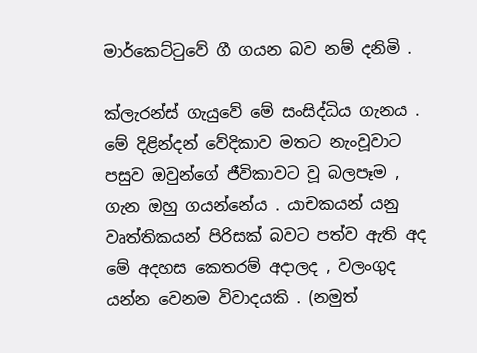මාර්කෙට්ටුවේ ගී ගයන බව නම් දනිමි .

ක්ලැරන්ස් ගැයුවේ මේ සංසිද්ධිය ගැනය . මේ දිළින්දන් වේදිකාව මතට නැංවූවාට පසුව ඔවුන්ගේ ජීවිකාවට වූ බලපෑම , ගැන ඔහු ගයන්නේය . යාචකයන් යනු වෘත්තිකයන් පිරිසක් බවට පත්ව ඇති අද මේ අදහස කෙතරම් අදාලද , වලංගුද යන්න වෙනම විවාදයකි . (නමුත්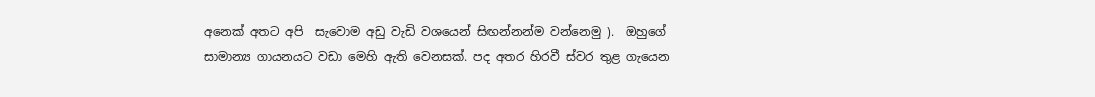අනෙක් අතට අපි  සැවොම අඩු වැඩි වශයෙන් සිඟන්නන්ම වන්නෙමු ).  ඔහුගේ සාමාන්‍ය ගායනයට වඩා මෙහි ඇති වෙනසක්. පද අතර හිරවී ස්වර තුළ ගැයෙන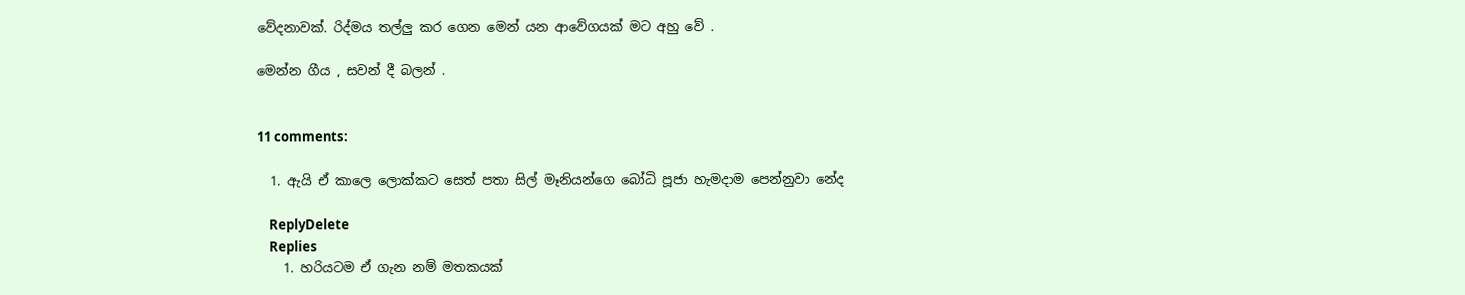වේදනාවක්. රිද්මය තල්ලු කර ගෙන මෙන් යන ආවේගයක් මට අහු වේ .

මෙන්න ගීය , සවන් දී බලන් .


11 comments:

  1. ඇයි ඒ කාලෙ ලොක්කට සෙත් පතා සිල් මෑනියන්ගෙ බෝධි පූජා හැමදාම පෙන්නුවා නේද

    ReplyDelete
    Replies
    1. හරියටම ඒ ගැන නම් මතකයක්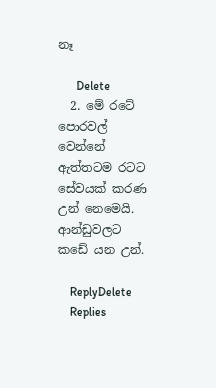නෑ

      Delete
  2. මේ රටේ පොරවල් වෙන්නේ ඇත්තටම රටට සේවයක් කරණ උන් නෙමෙයි. ආන්ඩුවලට කඩේ යන උන්.

    ReplyDelete
    Replies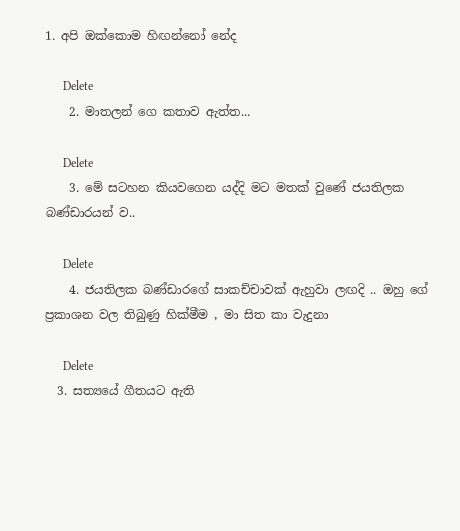1. අපි ඔක්කොම හිඟන්නෝ නේද

      Delete
    2. මාතලන් ගෙ කතාව ඇත්ත...

      Delete
    3. මේ සටහන කියවගෙන යද්දි මට මතක් වුණේ ජයතිලක බණ්ඩාරයන් ව..

      Delete
    4. ජයතිලක බණ්ඩාරගේ සාකච්චාවක් ඇහුවා ලඟදි .. ඔහු ගේ ප්‍රකාශන වල තිබුණු හික්මීම , මා සිත කා වැදුනා

      Delete
  3. සත්‍යයේ ගීතයට ඇති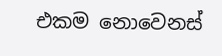එකම නොවෙනස්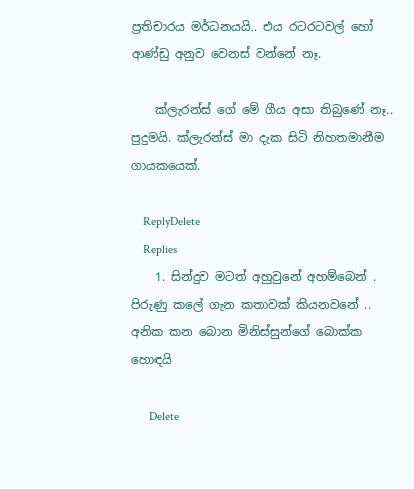ප්‍රතිචාරය මර්ධනයයි.. එය රටරටවල් හෝ ආණ්ඩු අනුව වෙනස් වන්නේ නෑ.

    ක්ලැරන්ස් ගේ මේ ගීය අසා තිබුණේ නෑ.. පුදුමයි. ක්ලැරන්ස් මා දැක සිටි නිහතමානීම ගායකයෙක්.

    ReplyDelete
    Replies
    1. සින්දුව මටත් අහුවුනේ අහම්බෙන් . පිරුණු කලේ ගැන කතාවක් කියනවනේ .. අනික කන බොන මිනිස්සුන්ගේ බොක්ක හොඳයි

      Delete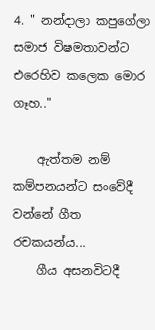4. " නන්දාලා කපුගේලා සමාජ විෂමතාවන්ට එරෙහිව කලෙක මොර ගෑහ.."

    ඇත්තම නම් කම්පනයන්ට සංවේදී වන්නේ ගීත රචකයන්ය...
    ගීය අසනවිටදී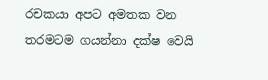රචකයා අපට අමතක වන තරමටම ගයන්නා දක්ෂ වෙයි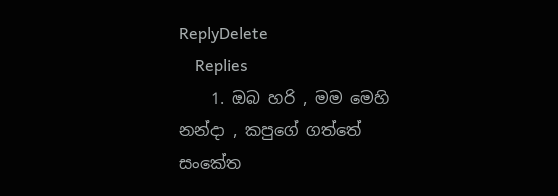ReplyDelete
    Replies
    1. ඔබ හරි , මම මෙහි නන්දා , කපුගේ ගත්තේ සංකේත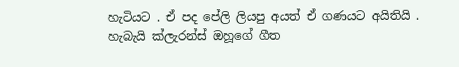හැටියට . ඒ පද පේලි ලියපු අයත් ඒ ගණයට අයිතියි . හැබැයි ක්ලැරන්ස් ඔහූගේ ගීත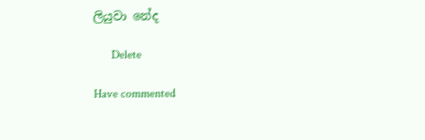ලියුවා නේද

      Delete

Have commented